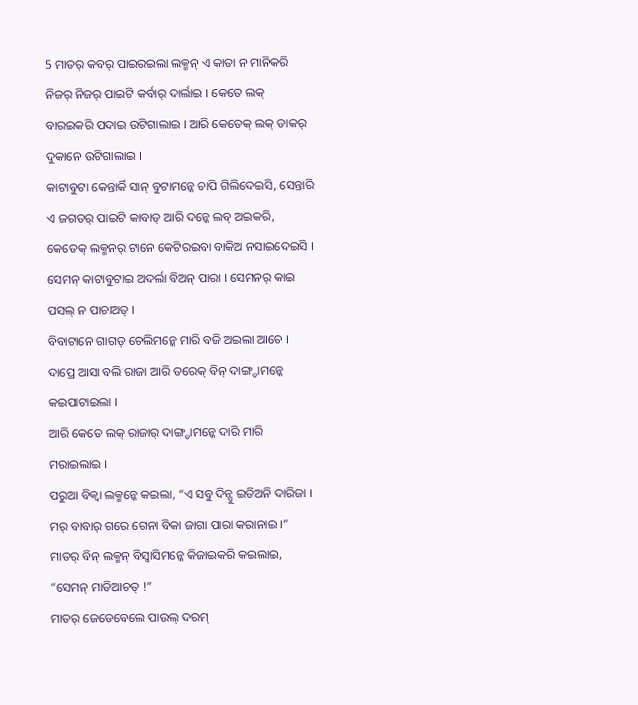5 ମାତର୍ କବର୍ ପାଇରଇଲା ଲକ୍ମନ୍ ଏ କାତା ନ ମାନିକରି ନିଜର୍ ନିଜର୍ ପାଇଟି କର୍ବାର୍ ଦାର୍ଲାଇ । କେତେ ଲକ୍ ବାରଇକରି ପଦାଇ ଉଟିଗାଲାଇ । ଆରି କେତେକ୍ ଲକ୍ ତାକର୍ ଦୁକାନେ ଉଟିଗାଲାଇ ।
କାଟାବୁଟା କେନ୍ତାର୍କି ସାନ୍ ବୁଟାମନ୍କେ ଚାପି ଗିଲିଦେଇସି, ସେନ୍ତାରି ଏ ଜଗତର୍ ପାଇଟି କାବାଡ୍ ଆରି ଦନ୍କେ ଲବ୍ ଅଇକରି, କେତେକ୍ ଲକ୍ମନର୍ ଟାନେ କେଟିରଇବା ବାକିଅ ନସାଇଦେଇସି । ସେମନ୍ କାଟାବୁଟାଇ ଅଦର୍ଲା ବିଅନ୍ ପାରା । ସେମନର୍ କାଇ ପସଲ୍ ନ ପାଚାଅତ୍ ।
ବିବାଟାନେ ଗାଗଡ୍ ଚେଲିମନ୍କେ ମାରି ବଜି ଅଇଲା ଆଚେ । ଦାପ୍ରେ ଆସା ବଲି ରାଜା ଆରି ତରେକ୍ ବିନ୍ ଦାଙ୍ଗ୍ଡାମନ୍କେ କଇପାଟାଇଲା ।
ଆରି କେତେ ଲକ୍ ରାଜାର୍ ଦାଙ୍ଗ୍ଡାମନ୍କେ ଦାରି ମାରି ମରାଇଲାଇ ।
ପରୁଆ ବିକ୍ବା ଲକ୍ମନ୍କେ କଇଲା, “ଏ ସବୁ ଦିନ୍ସୁ ଇତିଅନି ଦାରିଜା । ମର୍ ବାବାର୍ ଗରେ ଗେନା ବିକା ଜାଗା ପାରା କରାନାଇ ।”
ମାତର୍ ବିନ୍ ଲକ୍ମନ୍ ବିସ୍ବାସିମନ୍କେ କିଜାଇକରି କଇଲାଇ, “ସେମନ୍ ମାତିଆଚତ୍ !”
ମାତର୍ ଜେଡେବେଲେ ପାଉଲ୍ ଦରମ୍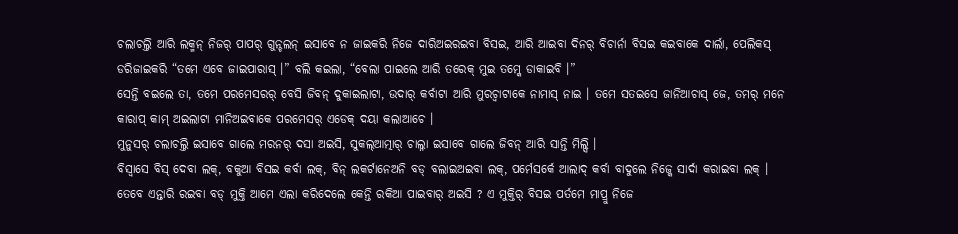ଚଲାଚଲ୍ତି ଆରି ଲକ୍ମନ୍ ନିଜର୍ ପାପର୍ ଗୁନ୍ଚଲନ୍ ଇସାବେ ନ ଜାଇକରି ନିଜେ ଦାରିଅଇରଇବା ବିସଇ, ଆରି ଆଇବା ଦିନର୍ ବିଚାର୍ନା ବିସଇ କଇବାକେ ଦାର୍ଲା, ପେଲିକସ୍ ଡରିଜାଇକରି “ତମେ ଏବେ ଜାଇପାରାସ୍ ।” ବଲି କଇଲା, “ବେଲା ପାଇଲେ ଆରି ତରେକ୍ ମୁଇ ତମ୍କେ ଡାକାଇବି ।”
ସେନ୍ତି ବଇଲେ ତା, ତମେ ପରମେସରର୍ ବେସି ଜିବନ୍ ଦୁକାଇଲାଟା, ଉଦାର୍ କର୍ବାଟା ଆରି ମୁରଚ୍ବାଟାକେ ନାମାସ୍ ନାଇ । ତମେ ସତଇସେ ଜାନିଆଚାସ୍ ଜେ, ତମର୍ ମନେ କାରାପ୍ କାମ୍ ଅଇଲାଟା ମାନିଅଇବାକେ ପରମେସର୍ ଏଡେକ୍ ଦୟା କଲାଆଚେ ।
ମୁନୁସର୍ ଚଲାଚଲ୍ତି ଇସାବେ ଗାଲେ ମରନର୍ ଦସା ଅଇସି, ସୁକଲ୍ଆତ୍ମାର୍ ଚାଲ୍ନା ଇସାବେ ଗାଲେ ଜିବନ୍ ଆରି ସାନ୍ତି ମିଲ୍ସି ।
ବିସ୍ବାସେ ବିସ୍ ଦେବା ଲକ୍, ବକୁଆ ବିସଇ କର୍ବା ଲକ୍, ବିନ୍ ଲକର୍ଟାନେଅନି ବଡ୍ ବଲାଇଅଇବା ଲକ୍, ପର୍ମେସର୍କେ ଆଲାଦ୍ କର୍ବା ବାଦୁଲେ ନିଜ୍କେ ସାର୍ଦା କରାଇବା ଲକ୍ ।
ତେବେ ଏନ୍ତାରି ରଇବା ବଡ୍ ମୁକ୍ତି ଆମେ ଏଲା କରିଦେଲେ କେନ୍ତି ରକିଆ ପାଇବାର୍ ଅଇସି ? ଏ ମୁକ୍ତିର୍ ବିସଇ ପର୍ତମେ ମାପ୍ରୁ ନିଜେ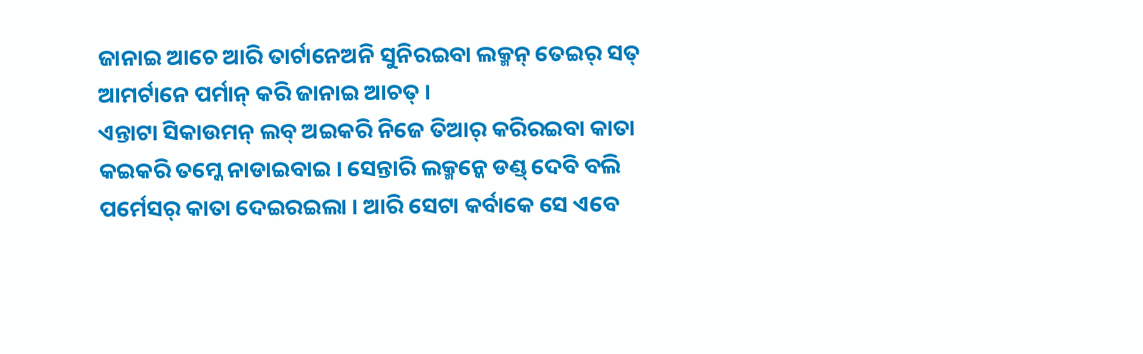ଜାନାଇ ଆଚେ ଆରି ତାର୍ଟାନେଅନି ସୁନିରଇବା ଲକ୍ମନ୍ ତେଇର୍ ସତ୍ ଆମର୍ଟାନେ ପର୍ମାନ୍ କରି ଜାନାଇ ଆଚତ୍ ।
ଏନ୍ତାଟା ସିକାଉମନ୍ ଲବ୍ ଅଇକରି ନିଜେ ତିଆର୍ କରିରଇବା କାତା କଇକରି ତମ୍କେ ନାଡାଇବାଇ । ସେନ୍ତାରି ଲକ୍ମନ୍କେ ଡଣ୍ଡ୍ ଦେବି ବଲି ପର୍ମେସର୍ କାତା ଦେଇରଇଲା । ଆରି ସେଟା କର୍ବାକେ ସେ ଏବେ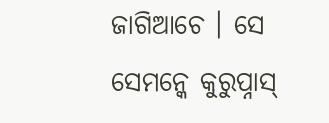ଜାଗିଆଚେ । ସେ ସେମନ୍କେ କୁରୁପ୍ନାସ୍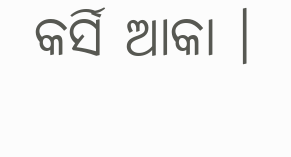କର୍ସି ଆକା ।